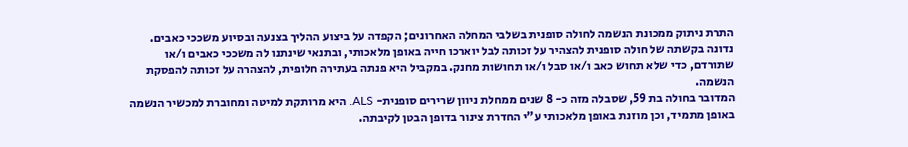התרת ניתוק ממכונת הנשמה לחולה סופנית בשלבי המחלה האחרונים; הקפדה על ביצוע ההליך בצנעה ובסיוע משככי כאבים.
נדונה בקשתה של חולה סופנית להצהיר על זכותה לבל יוארכו חייה באופן מלאכותי, ובתנאי שינתנו לה משככי כאבים ו/או שתורדם, כדי שלא תחוש כאב ו/או סבל ו/או תחושות מחנק. במקביל היא פנתה בעתירה חלופית, להצהרה על זכותה להפסקת הנשמה.
המדובר בחולה בת 59, שסבלה מזה כ- 8 שנים ממחלת ניוון שרירים סופנית- ALS. היא מרותקת למיטה ומחוברת למכשיר הנשמה באופן מתמיד, וכן מוזנת באופן מלאכותי ע"י החדרת צינור בדופן הבטן לקיבתה.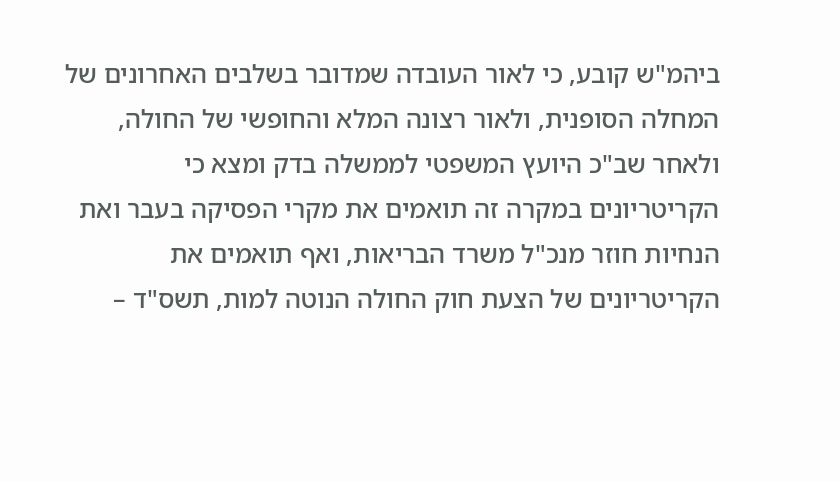ביהמ"ש קובע, כי לאור העובדה שמדובר בשלבים האחרונים של המחלה הסופנית, ולאור רצונה המלא והחופשי של החולה, ולאחר שב"כ היועץ המשפטי לממשלה בדק ומצא כי הקריטריונים במקרה זה תואמים את מקרי הפסיקה בעבר ואת הנחיות חוזר מנכ"ל משרד הבריאות, ואף תואמים את הקריטריונים של הצעת חוק החולה הנוטה למות, תשס"ד –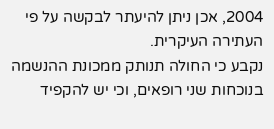2004, אכן ניתן להיעתר לבקשה על פי העתירה העיקרית.
נקבע כי החולה תנותק ממכונת ההנשמה בנוכחות שני רופאים, וכי יש להקפיד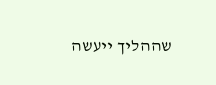שההליך ייעשה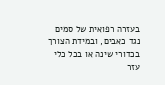בעזרה רפואית של סמים נגד כאבים, ובמידת הצורך בכדורי שינה או בכל כלי עזר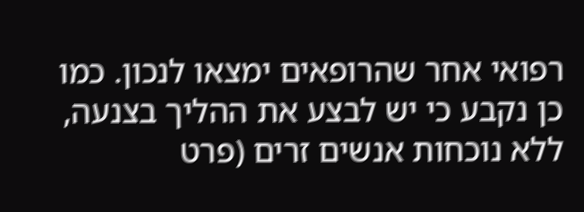רפואי אחר שהרופאים ימצאו לנכון. כמו כן נקבע כי יש לבצע את ההליך בצנעה, ללא נוכחות אנשים זרים (פרט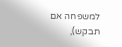למשפחה אם תבקש),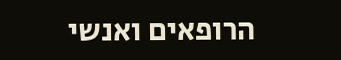הרופאים ואנשי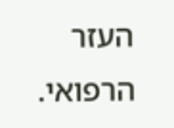העזר הרפואי.